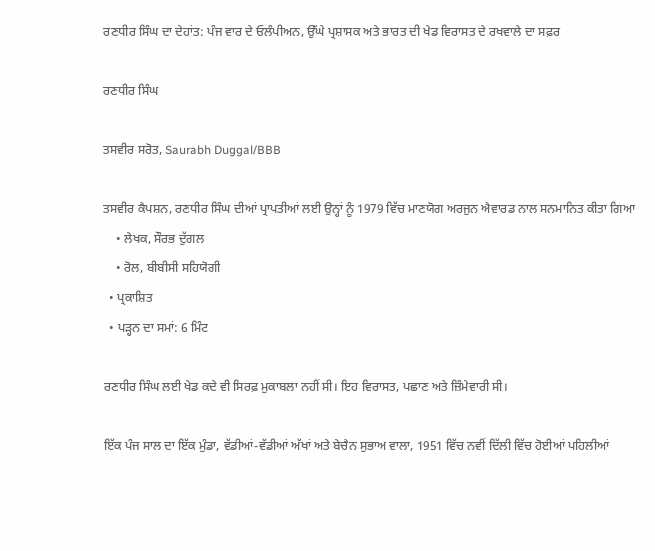ਰਣਧੀਰ ਸਿੰਘ ਦਾ ਦੇਹਾਂਤ: ਪੰਜ ਵਾਰ ਦੇ ਓਲੰਪੀਅਨ, ਉੱਘੇ ਪ੍ਰਸ਼ਾਸਕ ਅਤੇ ਭਾਰਤ ਦੀ ਖੇਡ ਵਿਰਾਸਤ ਦੇ ਰਖਵਾਲੇ ਦਾ ਸਫ਼ਰ

ਰਣਧੀਰ ਸਿੰਘ

ਤਸਵੀਰ ਸਰੋਤ, Saurabh Duggal/BBB

ਤਸਵੀਰ ਕੈਪਸ਼ਨ, ਰਣਧੀਰ ਸਿੰਘ ਦੀਆਂ ਪ੍ਰਾਪਤੀਆਂ ਲਈ ਉਨ੍ਹਾਂ ਨੂੰ 1979 ਵਿੱਚ ਮਾਣਯੋਗ ਅਰਜੁਨ ਐਵਾਰਡ ਨਾਲ ਸਨਮਾਨਿਤ ਕੀਤਾ ਗਿਆ
    • ਲੇਖਕ, ਸੌਰਭ ਦੁੱਗਲ
    • ਰੋਲ, ਬੀਬੀਸੀ ਸਹਿਯੋਗੀ
  • ਪ੍ਰਕਾਸ਼ਿਤ
  • ਪੜ੍ਹਨ ਦਾ ਸਮਾਂ: 6 ਮਿੰਟ

ਰਣਧੀਰ ਸਿੰਘ ਲਈ ਖੇਡ ਕਦੇ ਵੀ ਸਿਰਫ਼ ਮੁਕਾਬਲਾ ਨਹੀਂ ਸੀ। ਇਹ ਵਿਰਾਸਤ, ਪਛਾਣ ਅਤੇ ਜ਼ਿੰਮੇਵਾਰੀ ਸੀ।

ਇੱਕ ਪੰਜ ਸਾਲ ਦਾ ਇੱਕ ਮੁੰਡਾ, ਵੱਡੀਆਂ-ਵੱਡੀਆਂ ਅੱਖਾਂ ਅਤੇ ਬੇਚੈਨ ਸੁਭਾਅ ਵਾਲਾ, 1951 ਵਿੱਚ ਨਵੀਂ ਦਿੱਲੀ ਵਿੱਚ ਹੋਈਆਂ ਪਹਿਲੀਆਂ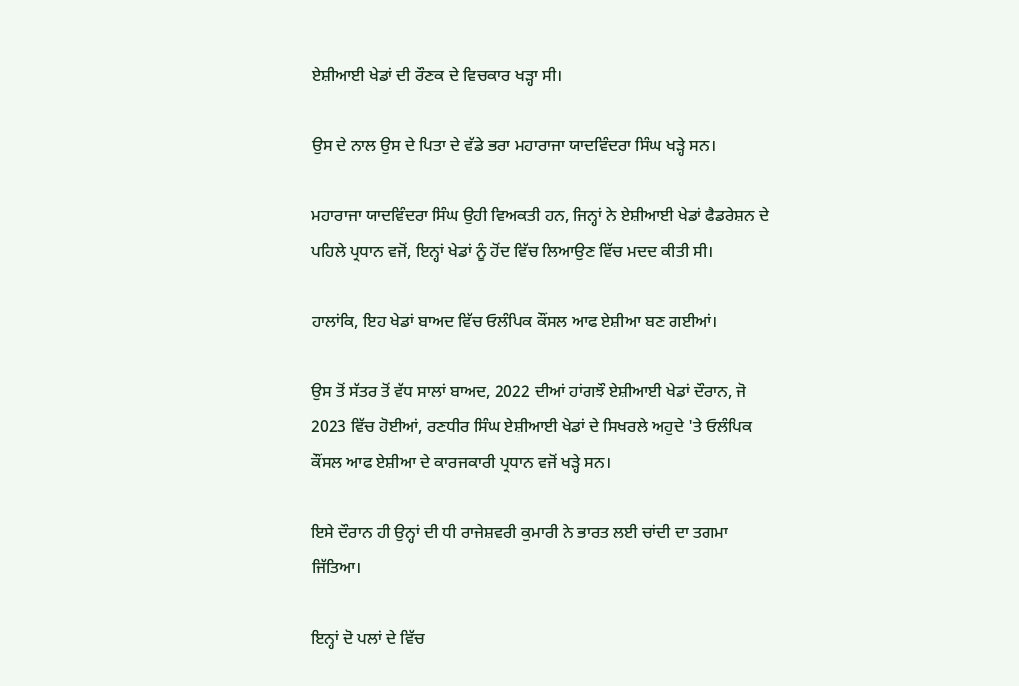ਏਸ਼ੀਆਈ ਖੇਡਾਂ ਦੀ ਰੌਣਕ ਦੇ ਵਿਚਕਾਰ ਖੜ੍ਹਾ ਸੀ।

ਉਸ ਦੇ ਨਾਲ ਉਸ ਦੇ ਪਿਤਾ ਦੇ ਵੱਡੇ ਭਰਾ ਮਹਾਰਾਜਾ ਯਾਦਵਿੰਦਰਾ ਸਿੰਘ ਖੜ੍ਹੇ ਸਨ।

ਮਹਾਰਾਜਾ ਯਾਦਵਿੰਦਰਾ ਸਿੰਘ ਉਹੀ ਵਿਅਕਤੀ ਹਨ, ਜਿਨ੍ਹਾਂ ਨੇ ਏਸ਼ੀਆਈ ਖੇਡਾਂ ਫੈਡਰੇਸ਼ਨ ਦੇ ਪਹਿਲੇ ਪ੍ਰਧਾਨ ਵਜੋਂ, ਇਨ੍ਹਾਂ ਖੇਡਾਂ ਨੂੰ ਹੋਂਦ ਵਿੱਚ ਲਿਆਉਣ ਵਿੱਚ ਮਦਦ ਕੀਤੀ ਸੀ।

ਹਾਲਾਂਕਿ, ਇਹ ਖੇਡਾਂ ਬਾਅਦ ਵਿੱਚ ਓਲੰਪਿਕ ਕੌਂਸਲ ਆਫ ਏਸ਼ੀਆ ਬਣ ਗਈਆਂ।

ਉਸ ਤੋਂ ਸੱਤਰ ਤੋਂ ਵੱਧ ਸਾਲਾਂ ਬਾਅਦ, 2022 ਦੀਆਂ ਹਾਂਗਝੌ ਏਸ਼ੀਆਈ ਖੇਡਾਂ ਦੌਰਾਨ, ਜੋ 2023 ਵਿੱਚ ਹੋਈਆਂ, ਰਣਧੀਰ ਸਿੰਘ ਏਸ਼ੀਆਈ ਖੇਡਾਂ ਦੇ ਸਿਖਰਲੇ ਅਹੁਦੇ 'ਤੇ ਓਲੰਪਿਕ ਕੌਂਸਲ ਆਫ ਏਸ਼ੀਆ ਦੇ ਕਾਰਜਕਾਰੀ ਪ੍ਰਧਾਨ ਵਜੋਂ ਖੜ੍ਹੇ ਸਨ।

ਇਸੇ ਦੌਰਾਨ ਹੀ ਉਨ੍ਹਾਂ ਦੀ ਧੀ ਰਾਜੇਸ਼ਵਰੀ ਕੁਮਾਰੀ ਨੇ ਭਾਰਤ ਲਈ ਚਾਂਦੀ ਦਾ ਤਗਮਾ ਜਿੱਤਿਆ।

ਇਨ੍ਹਾਂ ਦੋ ਪਲਾਂ ਦੇ ਵਿੱਚ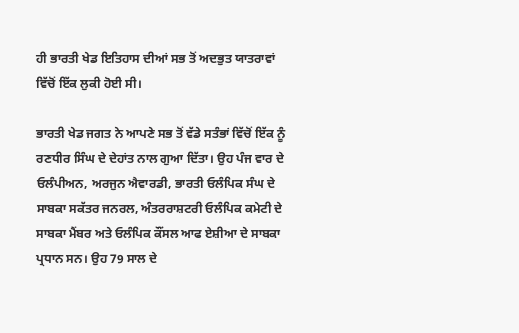ਹੀ ਭਾਰਤੀ ਖੇਡ ਇਤਿਹਾਸ ਦੀਆਂ ਸਭ ਤੋਂ ਅਦਭੁਤ ਯਾਤਰਾਵਾਂ ਵਿੱਚੋਂ ਇੱਕ ਲੁਕੀ ਹੋਈ ਸੀ।

ਭਾਰਤੀ ਖੇਡ ਜਗਤ ਨੇ ਆਪਣੇ ਸਭ ਤੋਂ ਵੱਡੇ ਸਤੰਭਾਂ ਵਿੱਚੋਂ ਇੱਕ ਨੂੰ ਰਣਧੀਰ ਸਿੰਘ ਦੇ ਦੇਹਾਂਤ ਨਾਲ ਗੁਆ ਦਿੱਤਾ। ਉਹ ਪੰਜ ਵਾਰ ਦੇ ਓਲੰਪੀਅਨ, ਅਰਜੁਨ ਐਵਾਰਡੀ, ਭਾਰਤੀ ਓਲੰਪਿਕ ਸੰਘ ਦੇ ਸਾਬਕਾ ਸਕੱਤਰ ਜਨਰਲ, ਅੰਤਰਰਾਸ਼ਟਰੀ ਓਲੰਪਿਕ ਕਮੇਟੀ ਦੇ ਸਾਬਕਾ ਮੈਂਬਰ ਅਤੇ ਓਲੰਪਿਕ ਕੌਂਸਲ ਆਫ ਏਸ਼ੀਆ ਦੇ ਸਾਬਕਾ ਪ੍ਰਧਾਨ ਸਨ। ਉਹ 79 ਸਾਲ ਦੇ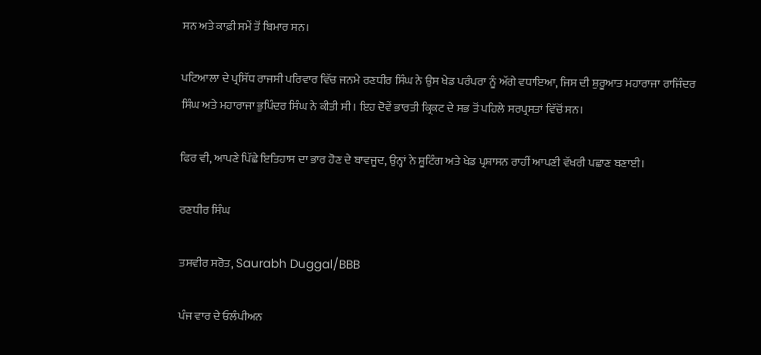ਸਨ ਅਤੇ ਕਾਫ਼ੀ ਸਮੇਂ ਤੋਂ ਬਿਮਾਰ ਸਨ।

ਪਟਿਆਲਾ ਦੇ ਪ੍ਰਸਿੱਧ ਰਾਜਸੀ ਪਰਿਵਾਰ ਵਿੱਚ ਜਨਮੇ ਰਣਧੀਰ ਸਿੰਘ ਨੇ ਉਸ ਖੇਡ ਪਰੰਪਰਾ ਨੂੰ ਅੱਗੇ ਵਧਾਇਆ, ਜਿਸ ਦੀ ਸ਼ੁਰੂਆਤ ਮਹਾਰਾਜਾ ਰਾਜਿੰਦਰ ਸਿੰਘ ਅਤੇ ਮਹਾਰਾਜਾ ਭੁਪਿੰਦਰ ਸਿੰਘ ਨੇ ਕੀਤੀ ਸੀ। ਇਹ ਦੋਵੇਂ ਭਾਰਤੀ ਕ੍ਰਿਕਟ ਦੇ ਸਭ ਤੋਂ ਪਹਿਲੇ ਸਰਪ੍ਰਸਤਾਂ ਵਿੱਚੋਂ ਸਨ।

ਫਿਰ ਵੀ, ਆਪਣੇ ਪਿੱਛੇ ਇਤਿਹਾਸ ਦਾ ਭਾਰ ਹੋਣ ਦੇ ਬਾਵਜੂਦ, ਉਨ੍ਹਾਂ ਨੇ ਸ਼ੂਟਿੰਗ ਅਤੇ ਖੇਡ ਪ੍ਰਸ਼ਾਸਨ ਰਾਹੀਂ ਆਪਣੀ ਵੱਖਰੀ ਪਛਾਣ ਬਣਾਈ।

ਰਣਧੀਰ ਸਿੰਘ

ਤਸਵੀਰ ਸਰੋਤ, Saurabh Duggal/BBB

ਪੰਜ ਵਾਰ ਦੇ ਓਲੰਪੀਅਨ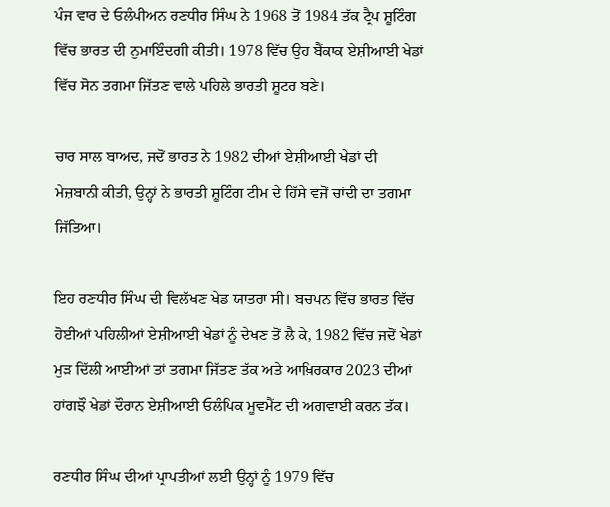ਪੰਜ ਵਾਰ ਦੇ ਓਲੰਪੀਅਨ ਰਣਧੀਰ ਸਿੰਘ ਨੇ 1968 ਤੋਂ 1984 ਤੱਕ ਟ੍ਰੈਪ ਸ਼ੂਟਿੰਗ ਵਿੱਚ ਭਾਰਤ ਦੀ ਨੁਮਾਇੰਦਗੀ ਕੀਤੀ। 1978 ਵਿੱਚ ਉਹ ਬੈਂਕਾਕ ਏਸ਼ੀਆਈ ਖੇਡਾਂ ਵਿੱਚ ਸੋਨ ਤਗਮਾ ਜਿੱਤਣ ਵਾਲੇ ਪਹਿਲੇ ਭਾਰਤੀ ਸ਼ੂਟਰ ਬਣੇ।

ਚਾਰ ਸਾਲ ਬਾਅਦ, ਜਦੋਂ ਭਾਰਤ ਨੇ 1982 ਦੀਆਂ ਏਸ਼ੀਆਈ ਖੇਡਾਂ ਦੀ ਮੇਜ਼ਬਾਨੀ ਕੀਤੀ, ਉਨ੍ਹਾਂ ਨੇ ਭਾਰਤੀ ਸ਼ੂਟਿੰਗ ਟੀਮ ਦੇ ਹਿੱਸੇ ਵਜੋਂ ਚਾਂਦੀ ਦਾ ਤਗਮਾ ਜਿੱਤਿਆ।

ਇਹ ਰਣਧੀਰ ਸਿੰਘ ਦੀ ਵਿਲੱਖਣ ਖੇਡ ਯਾਤਰਾ ਸੀ। ਬਚਪਨ ਵਿੱਚ ਭਾਰਤ ਵਿੱਚ ਹੋਈਆਂ ਪਹਿਲੀਆਂ ਏਸ਼ੀਆਈ ਖੇਡਾਂ ਨੂੰ ਦੇਖਣ ਤੋਂ ਲੈ ਕੇ, 1982 ਵਿੱਚ ਜਦੋਂ ਖੇਡਾਂ ਮੁੜ ਦਿੱਲੀ ਆਈਆਂ ਤਾਂ ਤਗਮਾ ਜਿੱਤਣ ਤੱਕ ਅਤੇ ਆਖ਼ਿਰਕਾਰ 2023 ਦੀਆਂ ਹਾਂਗਝੌ ਖੇਡਾਂ ਦੌਰਾਨ ਏਸ਼ੀਆਈ ਓਲੰਪਿਕ ਮੂਵਮੈਂਟ ਦੀ ਅਗਵਾਈ ਕਰਨ ਤੱਕ।

ਰਣਧੀਰ ਸਿੰਘ ਦੀਆਂ ਪ੍ਰਾਪਤੀਆਂ ਲਈ ਉਨ੍ਹਾਂ ਨੂੰ 1979 ਵਿੱਚ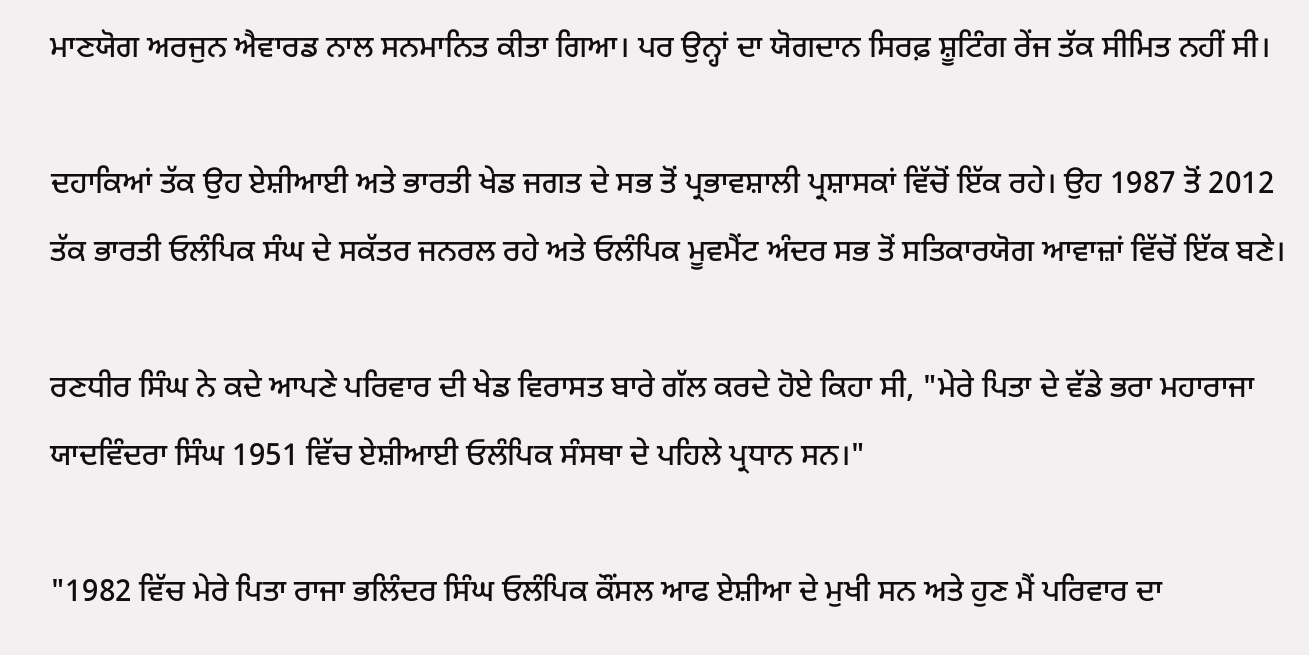ਮਾਣਯੋਗ ਅਰਜੁਨ ਐਵਾਰਡ ਨਾਲ ਸਨਮਾਨਿਤ ਕੀਤਾ ਗਿਆ। ਪਰ ਉਨ੍ਹਾਂ ਦਾ ਯੋਗਦਾਨ ਸਿਰਫ਼ ਸ਼ੂਟਿੰਗ ਰੇਂਜ ਤੱਕ ਸੀਮਿਤ ਨਹੀਂ ਸੀ।

ਦਹਾਕਿਆਂ ਤੱਕ ਉਹ ਏਸ਼ੀਆਈ ਅਤੇ ਭਾਰਤੀ ਖੇਡ ਜਗਤ ਦੇ ਸਭ ਤੋਂ ਪ੍ਰਭਾਵਸ਼ਾਲੀ ਪ੍ਰਸ਼ਾਸਕਾਂ ਵਿੱਚੋਂ ਇੱਕ ਰਹੇ। ਉਹ 1987 ਤੋਂ 2012 ਤੱਕ ਭਾਰਤੀ ਓਲੰਪਿਕ ਸੰਘ ਦੇ ਸਕੱਤਰ ਜਨਰਲ ਰਹੇ ਅਤੇ ਓਲੰਪਿਕ ਮੂਵਮੈਂਟ ਅੰਦਰ ਸਭ ਤੋਂ ਸਤਿਕਾਰਯੋਗ ਆਵਾਜ਼ਾਂ ਵਿੱਚੋਂ ਇੱਕ ਬਣੇ।

ਰਣਧੀਰ ਸਿੰਘ ਨੇ ਕਦੇ ਆਪਣੇ ਪਰਿਵਾਰ ਦੀ ਖੇਡ ਵਿਰਾਸਤ ਬਾਰੇ ਗੱਲ ਕਰਦੇ ਹੋਏ ਕਿਹਾ ਸੀ, "ਮੇਰੇ ਪਿਤਾ ਦੇ ਵੱਡੇ ਭਰਾ ਮਹਾਰਾਜਾ ਯਾਦਵਿੰਦਰਾ ਸਿੰਘ 1951 ਵਿੱਚ ਏਸ਼ੀਆਈ ਓਲੰਪਿਕ ਸੰਸਥਾ ਦੇ ਪਹਿਲੇ ਪ੍ਰਧਾਨ ਸਨ।"

"1982 ਵਿੱਚ ਮੇਰੇ ਪਿਤਾ ਰਾਜਾ ਭਲਿੰਦਰ ਸਿੰਘ ਓਲੰਪਿਕ ਕੌਂਸਲ ਆਫ ਏਸ਼ੀਆ ਦੇ ਮੁਖੀ ਸਨ ਅਤੇ ਹੁਣ ਮੈਂ ਪਰਿਵਾਰ ਦਾ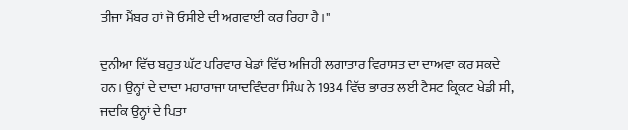ਤੀਜਾ ਮੈਂਬਰ ਹਾਂ ਜੋ ਓਸੀਏ ਦੀ ਅਗਵਾਈ ਕਰ ਰਿਹਾ ਹੈ।"

ਦੁਨੀਆ ਵਿੱਚ ਬਹੁਤ ਘੱਟ ਪਰਿਵਾਰ ਖੇਡਾਂ ਵਿੱਚ ਅਜਿਹੀ ਲਗਾਤਾਰ ਵਿਰਾਸਤ ਦਾ ਦਾਅਵਾ ਕਰ ਸਕਦੇ ਹਨ। ਉਨ੍ਹਾਂ ਦੇ ਦਾਦਾ ਮਹਾਰਾਜਾ ਯਾਦਵਿੰਦਰਾ ਸਿੰਘ ਨੇ 1934 ਵਿੱਚ ਭਾਰਤ ਲਈ ਟੈਸਟ ਕ੍ਰਿਕਟ ਖੇਡੀ ਸੀ, ਜਦਕਿ ਉਨ੍ਹਾਂ ਦੇ ਪਿਤਾ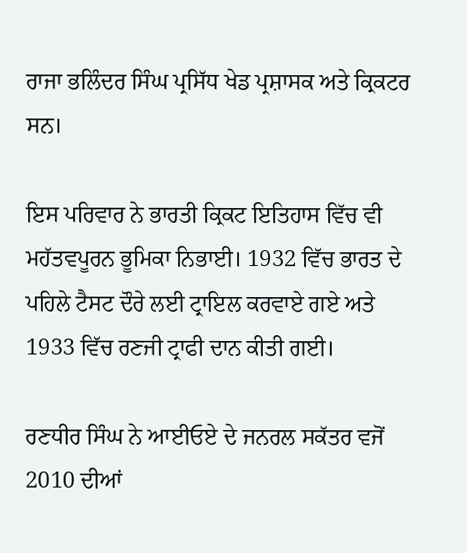ਰਾਜਾ ਭਲਿੰਦਰ ਸਿੰਘ ਪ੍ਰਸਿੱਧ ਖੇਡ ਪ੍ਰਸ਼ਾਸਕ ਅਤੇ ਕ੍ਰਿਕਟਰ ਸਨ।

ਇਸ ਪਰਿਵਾਰ ਨੇ ਭਾਰਤੀ ਕ੍ਰਿਕਟ ਇਤਿਹਾਸ ਵਿੱਚ ਵੀ ਮਹੱਤਵਪੂਰਨ ਭੂਮਿਕਾ ਨਿਭਾਈ। 1932 ਵਿੱਚ ਭਾਰਤ ਦੇ ਪਹਿਲੇ ਟੈਸਟ ਦੌਰੇ ਲਈ ਟ੍ਰਾਇਲ ਕਰਵਾਏ ਗਏ ਅਤੇ 1933 ਵਿੱਚ ਰਣਜੀ ਟ੍ਰਾਫੀ ਦਾਨ ਕੀਤੀ ਗਈ।

ਰਣਧੀਰ ਸਿੰਘ ਨੇ ਆਈਓਏ ਦੇ ਜਨਰਲ ਸਕੱਤਰ ਵਜੋਂ 2010 ਦੀਆਂ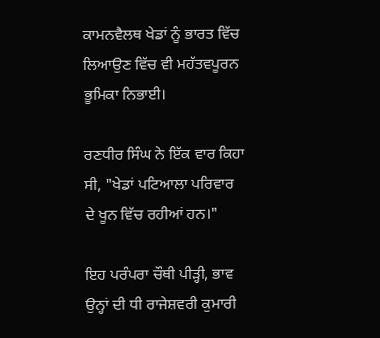ਕਾਮਨਵੈਲਥ ਖੇਡਾਂ ਨੂੰ ਭਾਰਤ ਵਿੱਚ ਲਿਆਉਣ ਵਿੱਚ ਵੀ ਮਹੱਤਵਪੂਰਨ ਭੂਮਿਕਾ ਨਿਭਾਈ।

ਰਣਧੀਰ ਸਿੰਘ ਨੇ ਇੱਕ ਵਾਰ ਕਿਹਾ ਸੀ, "ਖੇਡਾਂ ਪਟਿਆਲਾ ਪਰਿਵਾਰ ਦੇ ਖੂਨ ਵਿੱਚ ਰਹੀਆਂ ਹਨ।"

ਇਹ ਪਰੰਪਰਾ ਚੌਥੀ ਪੀੜ੍ਹੀ, ਭਾਵ ਉਨ੍ਹਾਂ ਦੀ ਧੀ ਰਾਜੇਸ਼ਵਰੀ ਕੁਮਾਰੀ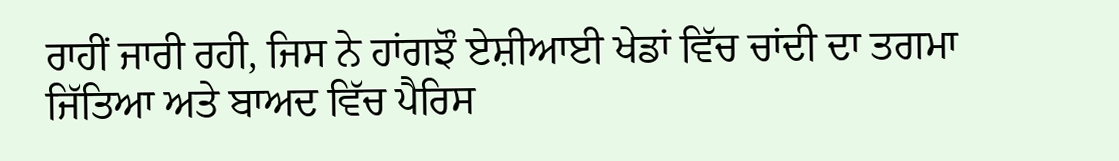ਰਾਹੀਂ ਜਾਰੀ ਰਹੀ, ਜਿਸ ਨੇ ਹਾਂਗਝੌ ਏਸ਼ੀਆਈ ਖੇਡਾਂ ਵਿੱਚ ਚਾਂਦੀ ਦਾ ਤਗਮਾ ਜਿੱਤਿਆ ਅਤੇ ਬਾਅਦ ਵਿੱਚ ਪੈਰਿਸ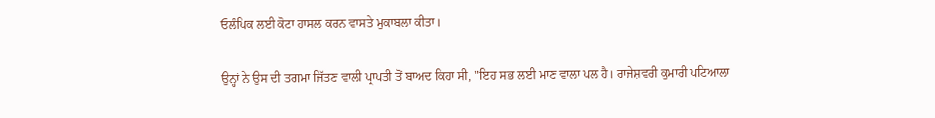ਓਲੰਪਿਕ ਲਈ ਕੋਟਾ ਹਾਸਲ ਕਰਨ ਵਾਸਤੇ ਮੁਕਾਬਲਾ ਕੀਤਾ।

ਉਨ੍ਹਾਂ ਨੇ ਉਸ ਦੀ ਤਗਮਾ ਜਿੱਤਣ ਵਾਲੀ ਪ੍ਰਾਪਤੀ ਤੋਂ ਬਾਅਦ ਕਿਹਾ ਸੀ, "ਇਹ ਸਭ ਲਈ ਮਾਣ ਵਾਲਾ ਪਲ ਹੈ। ਰਾਜੇਸ਼ਵਰੀ ਕੁਮਾਰੀ ਪਟਿਆਲਾ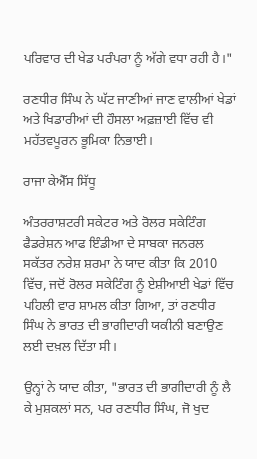ਪਰਿਵਾਰ ਦੀ ਖੇਡ ਪਰੰਪਰਾ ਨੂੰ ਅੱਗੇ ਵਧਾ ਰਹੀ ਹੈ।"

ਰਣਧੀਰ ਸਿੰਘ ਨੇ ਘੱਟ ਜਾਣੀਆਂ ਜਾਣ ਵਾਲੀਆਂ ਖੇਡਾਂ ਅਤੇ ਖਿਡਾਰੀਆਂ ਦੀ ਹੌਸਲਾ ਅਫ਼ਜ਼ਾਈ ਵਿੱਚ ਵੀ ਮਹੱਤਵਪੂਰਨ ਭੂਮਿਕਾ ਨਿਭਾਈ।

ਰਾਜਾ ਕੇਐੱਸ ਸਿੱਧੂ

ਅੰਤਰਰਾਸ਼ਟਰੀ ਸਕੇਟਰ ਅਤੇ ਰੋਲਰ ਸਕੇਟਿੰਗ ਫੈਡਰੇਸ਼ਨ ਆਫ ਇੰਡੀਆ ਦੇ ਸਾਬਕਾ ਜਨਰਲ ਸਕੱਤਰ ਨਰੇਸ਼ ਸ਼ਰਮਾ ਨੇ ਯਾਦ ਕੀਤਾ ਕਿ 2010 ਵਿੱਚ, ਜਦੋਂ ਰੋਲਰ ਸਕੇਟਿੰਗ ਨੂੰ ਏਸ਼ੀਆਈ ਖੇਡਾਂ ਵਿੱਚ ਪਹਿਲੀ ਵਾਰ ਸ਼ਾਮਲ ਕੀਤਾ ਗਿਆ, ਤਾਂ ਰਣਧੀਰ ਸਿੰਘ ਨੇ ਭਾਰਤ ਦੀ ਭਾਗੀਦਾਰੀ ਯਕੀਨੀ ਬਣਾਉਣ ਲਈ ਦਖ਼ਲ ਦਿੱਤਾ ਸੀ।

ਉਨ੍ਹਾਂ ਨੇ ਯਾਦ ਕੀਤਾ, "ਭਾਰਤ ਦੀ ਭਾਗੀਦਾਰੀ ਨੂੰ ਲੈ ਕੇ ਮੁਸ਼ਕਲਾਂ ਸਨ, ਪਰ ਰਣਧੀਰ ਸਿੰਘ, ਜੋ ਖੁਦ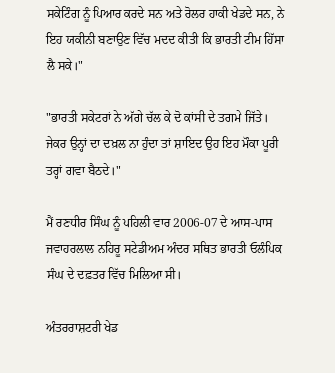ਸਕੇਟਿੰਗ ਨੂੰ ਪਿਆਰ ਕਰਦੇ ਸਨ ਅਤੇ ਰੋਲਰ ਹਾਕੀ ਖੇਡਦੇ ਸਨ, ਨੇ ਇਹ ਯਕੀਨੀ ਬਣਾਉਣ ਵਿੱਚ ਮਦਦ ਕੀਤੀ ਕਿ ਭਾਰਤੀ ਟੀਮ ਹਿੱਸਾ ਲੈ ਸਕੇ।"

"ਭਾਰਤੀ ਸਕੇਟਰਾਂ ਨੇ ਅੱਗੇ ਚੱਲ ਕੇ ਦੋ ਕਾਂਸੀ ਦੇ ਤਗਮੇ ਜਿੱਤੇ। ਜੇਕਰ ਉਨ੍ਹਾਂ ਦਾ ਦਖ਼ਲ ਨਾ ਹੁੰਦਾ ਤਾਂ ਸ਼ਾਇਦ ਉਹ ਇਹ ਮੌਕਾ ਪੂਰੀ ਤਰ੍ਹਾਂ ਗਵਾ ਬੈਠਦੇ।"

ਮੈਂ ਰਣਧੀਰ ਸਿੰਘ ਨੂੰ ਪਹਿਲੀ ਵਾਰ 2006-07 ਦੇ ਆਸ-ਪਾਸ ਜਵਾਹਰਲਾਲ ਨਹਿਰੂ ਸਟੇਡੀਅਮ ਅੰਦਰ ਸਥਿਤ ਭਾਰਤੀ ਓਲੰਪਿਕ ਸੰਘ ਦੇ ਦਫ਼ਤਰ ਵਿੱਚ ਮਿਲਿਆ ਸੀ।

ਅੰਤਰਰਾਸ਼ਟਰੀ ਖੇਡ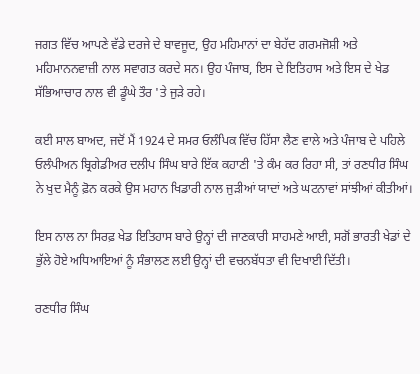ਜਗਤ ਵਿੱਚ ਆਪਣੇ ਵੱਡੇ ਦਰਜੇ ਦੇ ਬਾਵਜੂਦ, ਉਹ ਮਹਿਮਾਨਾਂ ਦਾ ਬੇਹੱਦ ਗਰਮਜੋਸ਼ੀ ਅਤੇ ਮਹਿਮਾਨਨਵਾਜ਼ੀ ਨਾਲ ਸਵਾਗਤ ਕਰਦੇ ਸਨ। ਉਹ ਪੰਜਾਬ, ਇਸ ਦੇ ਇਤਿਹਾਸ ਅਤੇ ਇਸ ਦੇ ਖੇਡ ਸੱਭਿਆਚਾਰ ਨਾਲ ਵੀ ਡੂੰਘੇ ਤੌਰ 'ਤੇ ਜੁੜੇ ਰਹੇ।

ਕਈ ਸਾਲ ਬਾਅਦ, ਜਦੋਂ ਮੈਂ 1924 ਦੇ ਸਮਰ ਓਲੰਪਿਕ ਵਿੱਚ ਹਿੱਸਾ ਲੈਣ ਵਾਲੇ ਅਤੇ ਪੰਜਾਬ ਦੇ ਪਹਿਲੇ ਓਲੰਪੀਅਨ ਬ੍ਰਿਗੇਡੀਅਰ ਦਲੀਪ ਸਿੰਘ ਬਾਰੇ ਇੱਕ ਕਹਾਣੀ 'ਤੇ ਕੰਮ ਕਰ ਰਿਹਾ ਸੀ, ਤਾਂ ਰਣਧੀਰ ਸਿੰਘ ਨੇ ਖੁਦ ਮੈਨੂੰ ਫ਼ੋਨ ਕਰਕੇ ਉਸ ਮਹਾਨ ਖਿਡਾਰੀ ਨਾਲ ਜੁੜੀਆਂ ਯਾਦਾਂ ਅਤੇ ਘਟਨਾਵਾਂ ਸਾਂਝੀਆਂ ਕੀਤੀਆਂ।

ਇਸ ਨਾਲ ਨਾ ਸਿਰਫ਼ ਖੇਡ ਇਤਿਹਾਸ ਬਾਰੇ ਉਨ੍ਹਾਂ ਦੀ ਜਾਣਕਾਰੀ ਸਾਹਮਣੇ ਆਈ, ਸਗੋਂ ਭਾਰਤੀ ਖੇਡਾਂ ਦੇ ਭੁੱਲੇ ਹੋਏ ਅਧਿਆਇਆਂ ਨੂੰ ਸੰਭਾਲਣ ਲਈ ਉਨ੍ਹਾਂ ਦੀ ਵਚਨਬੱਧਤਾ ਵੀ ਦਿਖਾਈ ਦਿੱਤੀ।

ਰਣਧੀਰ ਸਿੰਘ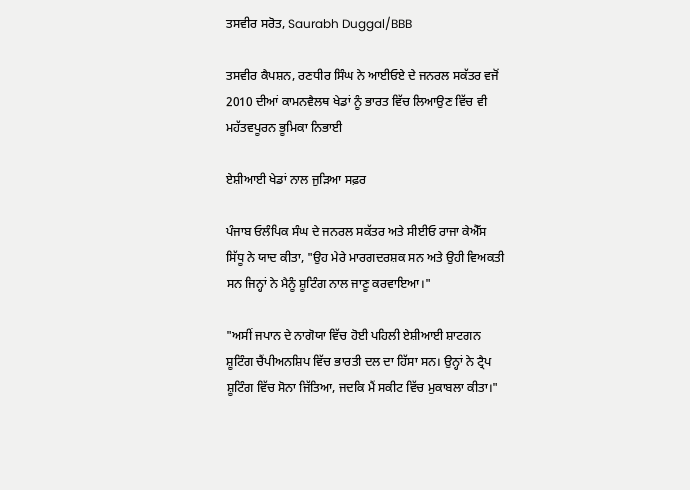ਤਸਵੀਰ ਸਰੋਤ, Saurabh Duggal/BBB

ਤਸਵੀਰ ਕੈਪਸ਼ਨ, ਰਣਧੀਰ ਸਿੰਘ ਨੇ ਆਈਓਏ ਦੇ ਜਨਰਲ ਸਕੱਤਰ ਵਜੋਂ 2010 ਦੀਆਂ ਕਾਮਨਵੈਲਥ ਖੇਡਾਂ ਨੂੰ ਭਾਰਤ ਵਿੱਚ ਲਿਆਉਣ ਵਿੱਚ ਵੀ ਮਹੱਤਵਪੂਰਨ ਭੂਮਿਕਾ ਨਿਭਾਈ

ਏਸ਼ੀਆਈ ਖੇਡਾਂ ਨਾਲ ਜੁੜਿਆ ਸਫ਼ਰ

ਪੰਜਾਬ ਓਲੰਪਿਕ ਸੰਘ ਦੇ ਜਨਰਲ ਸਕੱਤਰ ਅਤੇ ਸੀਈਓ ਰਾਜਾ ਕੇਐੱਸ ਸਿੱਧੂ ਨੇ ਯਾਦ ਕੀਤਾ, "ਉਹ ਮੇਰੇ ਮਾਰਗਦਰਸ਼ਕ ਸਨ ਅਤੇ ਉਹੀ ਵਿਅਕਤੀ ਸਨ ਜਿਨ੍ਹਾਂ ਨੇ ਮੈਨੂੰ ਸ਼ੂਟਿੰਗ ਨਾਲ ਜਾਣੂ ਕਰਵਾਇਆ।"

"ਅਸੀਂ ਜਪਾਨ ਦੇ ਨਾਗੋਯਾ ਵਿੱਚ ਹੋਈ ਪਹਿਲੀ ਏਸ਼ੀਆਈ ਸ਼ਾਟਗਨ ਸ਼ੂਟਿੰਗ ਚੈਂਪੀਅਨਸ਼ਿਪ ਵਿੱਚ ਭਾਰਤੀ ਦਲ ਦਾ ਹਿੱਸਾ ਸਨ। ਉਨ੍ਹਾਂ ਨੇ ਟ੍ਰੈਪ ਸ਼ੂਟਿੰਗ ਵਿੱਚ ਸੋਨਾ ਜਿੱਤਿਆ, ਜਦਕਿ ਮੈਂ ਸਕੀਟ ਵਿੱਚ ਮੁਕਾਬਲਾ ਕੀਤਾ।"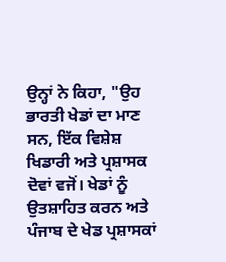ਉਨ੍ਹਾਂ ਨੇ ਕਿਹਾ, "ਉਹ ਭਾਰਤੀ ਖੇਡਾਂ ਦਾ ਮਾਣ ਸਨ, ਇੱਕ ਵਿਸ਼ੇਸ਼ ਖਿਡਾਰੀ ਅਤੇ ਪ੍ਰਸ਼ਾਸਕ ਦੋਵਾਂ ਵਜੋਂ। ਖੇਡਾਂ ਨੂੰ ਉਤਸ਼ਾਹਿਤ ਕਰਨ ਅਤੇ ਪੰਜਾਬ ਦੇ ਖੇਡ ਪ੍ਰਸ਼ਾਸਕਾਂ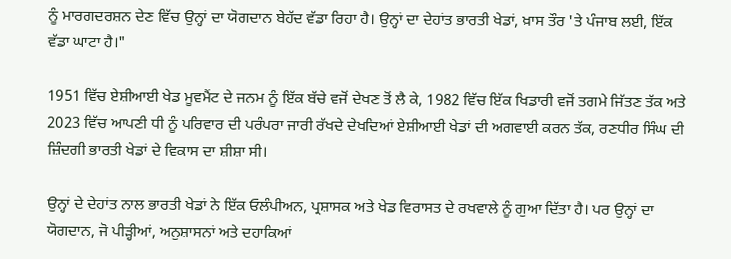ਨੂੰ ਮਾਰਗਦਰਸ਼ਨ ਦੇਣ ਵਿੱਚ ਉਨ੍ਹਾਂ ਦਾ ਯੋਗਦਾਨ ਬੇਹੱਦ ਵੱਡਾ ਰਿਹਾ ਹੈ। ਉਨ੍ਹਾਂ ਦਾ ਦੇਹਾਂਤ ਭਾਰਤੀ ਖੇਡਾਂ, ਖ਼ਾਸ ਤੌਰ 'ਤੇ ਪੰਜਾਬ ਲਈ, ਇੱਕ ਵੱਡਾ ਘਾਟਾ ਹੈ।"

1951 ਵਿੱਚ ਏਸ਼ੀਆਈ ਖੇਡ ਮੂਵਮੈਂਟ ਦੇ ਜਨਮ ਨੂੰ ਇੱਕ ਬੱਚੇ ਵਜੋਂ ਦੇਖਣ ਤੋਂ ਲੈ ਕੇ, 1982 ਵਿੱਚ ਇੱਕ ਖਿਡਾਰੀ ਵਜੋਂ ਤਗਮੇ ਜਿੱਤਣ ਤੱਕ ਅਤੇ 2023 ਵਿੱਚ ਆਪਣੀ ਧੀ ਨੂੰ ਪਰਿਵਾਰ ਦੀ ਪਰੰਪਰਾ ਜਾਰੀ ਰੱਖਦੇ ਦੇਖਦਿਆਂ ਏਸ਼ੀਆਈ ਖੇਡਾਂ ਦੀ ਅਗਵਾਈ ਕਰਨ ਤੱਕ, ਰਣਧੀਰ ਸਿੰਘ ਦੀ ਜ਼ਿੰਦਗੀ ਭਾਰਤੀ ਖੇਡਾਂ ਦੇ ਵਿਕਾਸ ਦਾ ਸ਼ੀਸ਼ਾ ਸੀ।

ਉਨ੍ਹਾਂ ਦੇ ਦੇਹਾਂਤ ਨਾਲ ਭਾਰਤੀ ਖੇਡਾਂ ਨੇ ਇੱਕ ਓਲੰਪੀਅਨ, ਪ੍ਰਸ਼ਾਸਕ ਅਤੇ ਖੇਡ ਵਿਰਾਸਤ ਦੇ ਰਖਵਾਲੇ ਨੂੰ ਗੁਆ ਦਿੱਤਾ ਹੈ। ਪਰ ਉਨ੍ਹਾਂ ਦਾ ਯੋਗਦਾਨ, ਜੋ ਪੀੜ੍ਹੀਆਂ, ਅਨੁਸ਼ਾਸਨਾਂ ਅਤੇ ਦਹਾਕਿਆਂ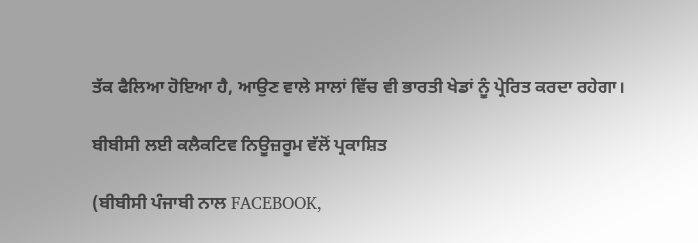ਤੱਕ ਫੈਲਿਆ ਹੋਇਆ ਹੈ, ਆਉਣ ਵਾਲੇ ਸਾਲਾਂ ਵਿੱਚ ਵੀ ਭਾਰਤੀ ਖੇਡਾਂ ਨੂੰ ਪ੍ਰੇਰਿਤ ਕਰਦਾ ਰਹੇਗਾ।

ਬੀਬੀਸੀ ਲਈ ਕਲੈਕਟਿਵ ਨਿਊਜ਼ਰੂਮ ਵੱਲੋਂ ਪ੍ਰਕਾਸ਼ਿਤ

(ਬੀਬੀਸੀ ਪੰਜਾਬੀ ਨਾਲ FACEBOOK,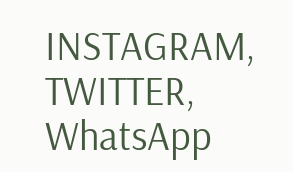INSTAGRAM, TWITTER, WhatsApp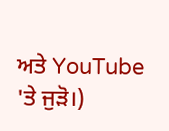ਅਤੇ YouTube 'ਤੇ ਜੁੜੋ।)